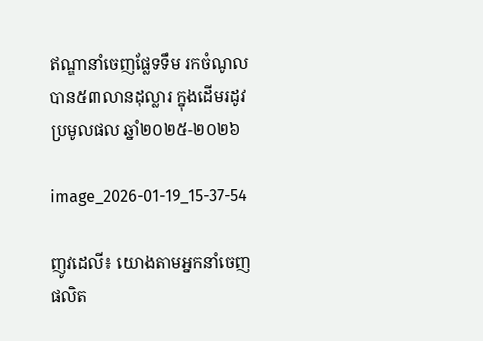ឥណ្ឌានាំចេញផ្លែទទឹម រកចំណូលបាន៥៣លានដុល្លារ ក្នុងដើមរដូវប្រមូលផល ឆ្នាំ២០២៥-២០២៦

image_2026-01-19_15-37-54

ញូវដេលី៖ យោងតាមអ្នកនាំចេញផលិត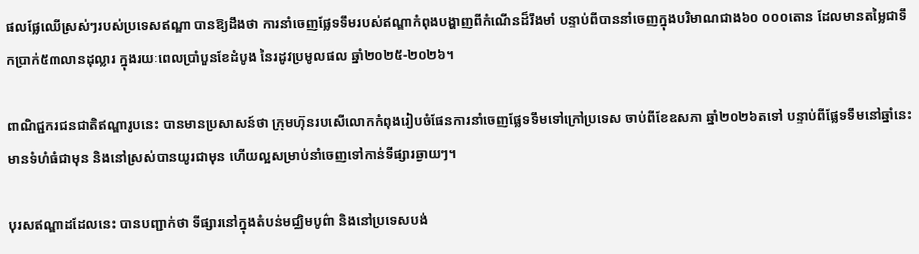ផលផ្លែឈើស្រស់ៗរបស់ប្រទេសឥណ្ឌា បានឱ្យដឹងថា ការនាំចេញផ្លែទទឹមរបស់ឥណ្ឌាកំពុងបង្ហាញពីកំណើនដ៏រឹងមាំ បន្ទាប់ពីបាននាំចេញក្នុងបរិមាណជាង៦០ ០០០តោន ដែលមានតម្លៃជាទឹកប្រាក់៥៣លានដុល្លារ ក្នុងរយៈពេលប្រាំបួនខែដំបូង នៃរដូវប្រមូលផល ឆ្នាំ២០២៥-២០២៦។

ពាណិជ្ជករជនជាតិឥណ្ឌារូបនេះ បានមានប្រសាសន៍ថា ក្រុមហ៊ុនរបសើលោកកំពុងរៀបចំផែនការនាំចេញផ្លែទទឹមទៅក្រៅប្រទេស ចាប់ពីខែឧសភា ឆ្នាំ២០២៦តទៅ បន្ទាប់ពីផ្លែទទឹមនៅឆ្នាំនេះ មានទំហំធំជាមុន និងនៅស្រស់បានយូរជាមុន ហើយល្អសម្រាប់នាំចេញទៅកាន់ទីផ្សារឆ្ងាយៗ។

បុរសឥណ្ឌាដដែលនេះ បានបញ្ជាក់ថា ទីផ្សារនៅក្នុងតំបន់មជ្ឈិមបូព៌ា និងនៅប្រទេសបង់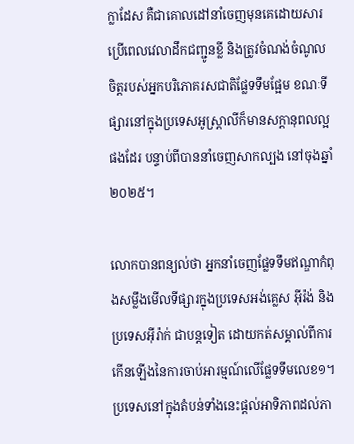ក្លាដែស គឺជាគោលដៅនាំចេញមុនគេដោយសារប្រើពេលវេលាដឹកជញ្ជូនខ្លី និងត្រូវចំណង់ចំណូលចិត្តរបស់អ្នកបរិភោគរសជាតិផ្លែទទឹមផ្អែម ខណៈទីផ្សារនៅក្នុងប្រទេសអូស្ត្រាលីក៏មានសក្តានុពលល្អផងដែរ បន្ទាប់ពីបាននាំចេញសាកល្បង នៅចុងឆ្នាំ២០២៥។

លោកបានពន្យល់ថា អ្នកនាំចេញផ្លែទទឹមឥណ្ឌាកំពុងសម្លឹងមើលទីផ្សារក្នុងប្រទេសអង់គ្លេស អ៊ីរ៉ង់ និងប្រទេសអ៊ីរ៉ាក់ ជាបន្តទៀត ដោយកត់សម្គាល់ពីការកើនឡើងនៃការចាប់អារម្មណ៍លើផ្លែទទឹមលេខ១។ ប្រទេសនៅក្នុងតំបន់ទាំងនេះផ្តល់អាទិភាពដល់ភា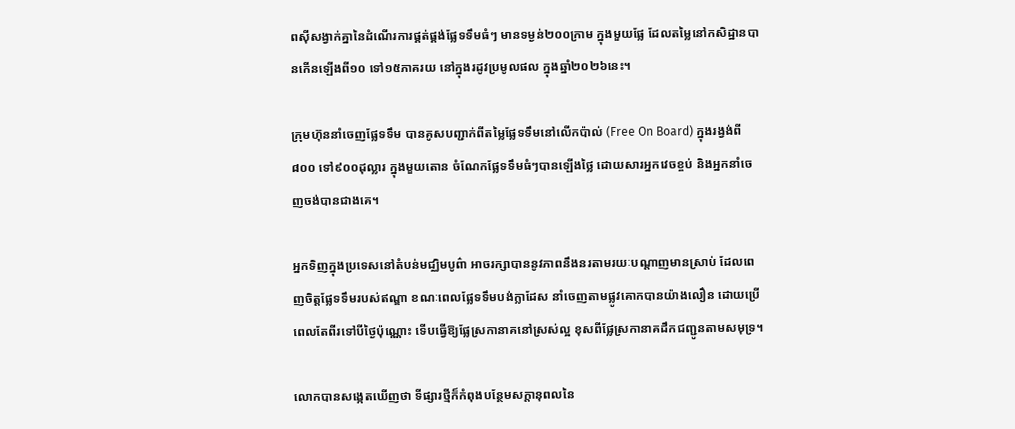ពស៊ីសង្វាក់គ្នានៃដំណើរការផ្គត់ផ្គង់ផ្លែទទឹមធំៗ មានទម្ងន់២០០ក្រាម ក្នុងមួយផ្លែ ដែលតម្លៃនៅកសិដ្ឋានបានកើនឡើងពី១០ ទៅ១៥ភាគរយ នៅក្នុងរដូវប្រមូលផល ក្នុងឆ្នាំ២០២៦នេះ។

ក្រុមហ៊ុននាំចេញផ្លែទទឹម បានគូសបញ្ជាក់ពីតម្លៃផ្លែទទឹមនៅលើកប៉ាល់ (Free On Board) ក្នុងរង្វង់ពី៨០០ ទៅ៩០០ដុល្លារ ក្នុងមួយតោន ចំណែកផ្លែទទឹមធំៗបានឡើងថ្លៃ ដោយសារអ្នកវេចខ្ចប់ និងអ្នកនាំចេញចង់បានជាងគេ។

អ្នកទិញក្នុងប្រទេសនៅតំបន់មជ្ឈិមបូព៌ា អាចរក្សាបាននូវភាពនឹងនរតាមរយៈបណ្តាញមានស្រាប់ ដែលពេញចិត្តផ្លែទទឹមរបស់ឥណ្ឌា ខណៈពេលផ្លែទទឹមបង់ក្លាដែស នាំចេញតាមផ្លូវគោកបានយ៉ាងលឿន ដោយប្រើពេលតែពីរទៅបីថ្ងៃប៉ុណ្ណោះ ទើបធ្វើឱ្យផ្លែស្រកានាគនៅស្រស់ល្អ ខុសពីផ្លែស្រកានាគដឹកជញ្ជូនតាមសមុទ្រ។

លោកបានសង្កេតឃើញថា ទីផ្សារថ្មីក៏កំពុងបន្ថែមសក្តានុពលនៃ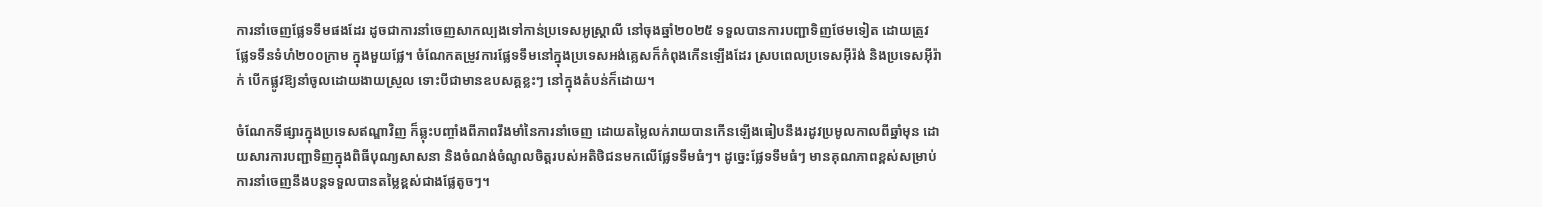ការនាំចេញផ្លែទទឹមផងដែរ ដូចជាការនាំចេញសាកល្បងទៅកាន់ប្រទេសអូស្ត្រាលី នៅចុងឆ្នាំ២០២៥ ទទួលបានការបញ្ជាទិញថែមទៀត ដោយត្រូវផ្លែទទឹនទំហំ២០០ក្រាម ក្នុងមួយផ្លែ។ ចំណែកតម្រូវការផ្លែទទឹមនៅក្នុងប្រទេសអង់គ្លេសក៏កំពុងកើនឡើងដែរ ស្របពេលប្រទេសអ៊ីរ៉ង់ និងប្រទេសអ៊ីរ៉ាក់ បើកផ្លូវឱ្យនាំចូលដោយងាយស្រួល ទោះបីជាមានឧបសគ្គខ្លះៗ នៅក្នុងតំបន់ក៏ដោយ។

ចំណែកទីផ្សារក្នុងប្រទេសឥណ្ឌាវិញ ក៏ឆ្លុះបញ្ចាំងពីភាពរឹងមាំនៃការនាំចេញ ដោយតម្លៃលក់រាយបានកើនឡើងធៀបនឹងរដូវប្រមូលកាលពីឆ្នាំមុន ដោយសារការបញ្ជាទិញក្នុងពិធីបុណ្យសាសនា និងចំណង់ចំណូលចិត្តរបស់អតិថិជនមកលើផ្លែទទឹមធំៗ។ ដូច្នេះផ្លែទទឹមធំៗ មានគុណភាពខ្ពស់សម្រាប់ការនាំចេញនឹងបន្តទទួលបានតម្លៃខ្ពស់ជាងផ្លែតូចៗ។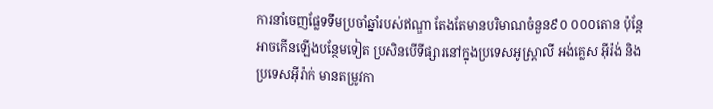ការនាំចេញផ្លែទទឹមប្រចាំឆ្នាំរបស់ឥណ្ឌា តែងតែមានបរិមាណចំនួន៩០ ០០០តោន ប៉ុន្តែអាចកើនឡើងបន្ថែមទៀត ប្រសិនបើទីផ្សារនៅក្នុងប្រទេសអូស្ត្រាលី អង់គ្លេស អ៊ីរ៉ង់ និងប្រទេសអ៊ីរ៉ាក់ មានតម្រូវកា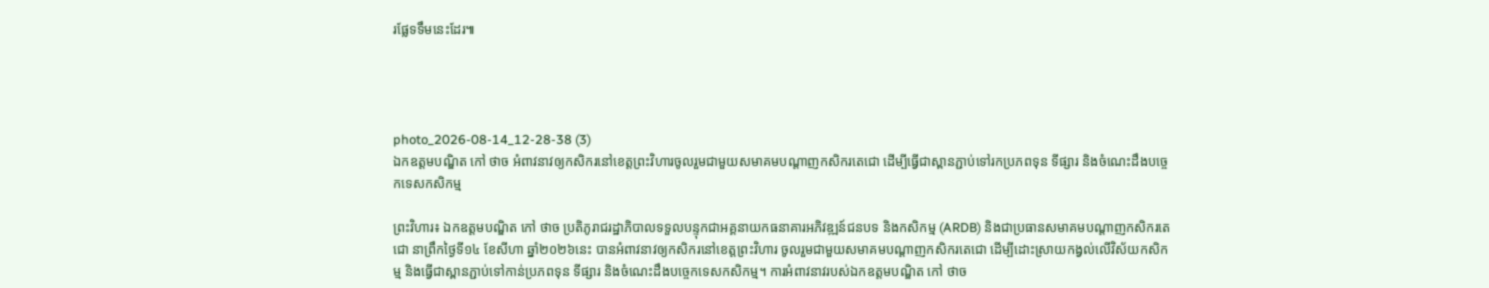រផ្លែទទឹមនេះដែរ៕




photo_2026-08-14_12-28-38 (3)
ឯកឧត្តមបណ្ឌិត កៅ ថាច អំពាវនាវឲ្យកសិករនៅខេត្តព្រះវិហារចូលរួមជាមួយសមាគមបណ្តាញកសិករតេជោ ដើម្បីធ្វើជាស្ពានភ្ជាប់ទៅរកប្រភពទុន ទីផ្សារ និងចំណេះដឹងបច្ចេកទេសកសិកម្ម

ព្រះវិហារ៖ ឯកឧត្តមបណ្ឌិត កៅ ថាច ប្រតិភូរាជរដ្ឋាភិបាលទទួលបន្ទុកជាអគ្គនាយកធនាគារអភិវឌ្ឍន៍ជនបទ និងកសិកម្ម (ARDB) និងជាប្រធានសមាគមបណ្តាញកសិករតេជោ នាព្រឹកថ្ងៃទី១៤ ខែសីហា ឆ្នាំ២០២៦នេះ បានអំពាវនាវឲ្យកសិករនៅខេត្តព្រះវិហារ ចូលរួមជាមួយសមាគមបណ្តាញកសិករតេជោ ដើម្បីដោះស្រាយកង្វល់លើវិស័យកសិកម្ម និងធ្វើជាស្ពានភ្ជាប់ទៅកាន់ប្រភពទុន ទីផ្សារ និងចំណេះដឹងបច្ចេកទេសកសិកម្ម។ ការអំពាវនាវរបស់ឯកឧត្តមបណ្ឌិត កៅ ថាច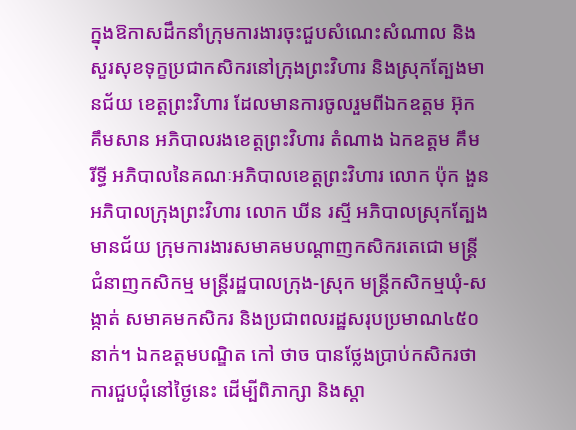ក្នុងឱកាសដឹកនាំក្រុមការងារចុះជួបសំណេះសំណាល និងសួរសុខទុក្ខប្រជាកសិករនៅក្រុងព្រះវិហារ និងស្រុកត្បែងមានជ័យ ខេត្តព្រះវិហារ ដែលមានការចូលរួមពីឯកឧត្តម អ៊ុក គឹមសាន អភិបាលរងខេត្តព្រះវិហារ តំណាង ឯកឧត្តម គឹម រីទ្ធី អភិបាលនៃគណៈអភិបាលខេត្តព្រះវិហារ លោក ប៉ុក ងួន អភិបាលក្រុងព្រះវិហារ លោក ឃីន រស្មី អភិបាលស្រុកត្បែងមានជ័យ ក្រុមការងារសមាគមបណ្តាញកសិករតេជោ មន្ត្រីជំនាញកសិកម្ម មន្ត្រីរដ្ឋបាលក្រុង-ស្រុក មន្ត្រីកសិកម្មឃុំ-សង្កាត់ សមាគមកសិករ និងប្រជាពលរដ្ឋសរុបប្រមាណ៤៥០នាក់។ ឯកឧត្តមបណ្ឌិត កៅ ថាច បានថ្លែងប្រាប់កសិករថា ការជួបជុំនៅថ្ងៃនេះ ដើម្បីពិភាក្សា និងស្តា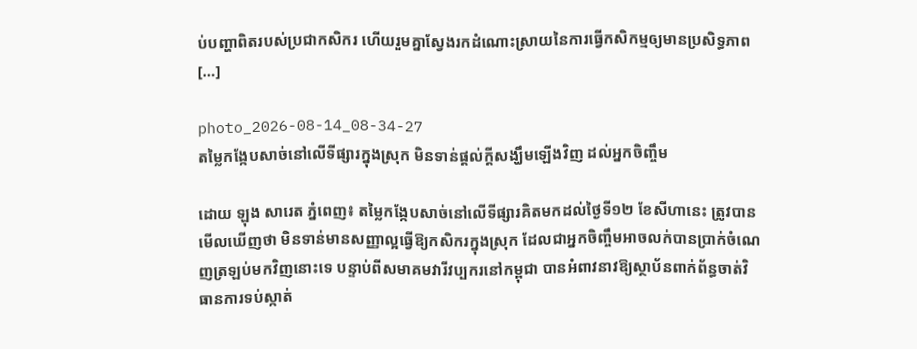ប់បញ្ហាពិតរបស់ប្រជាកសិករ ហើយរួមគ្នាស្វែងរកដំណោះស្រាយនៃការធ្វើកសិកម្មឲ្យមានប្រសិទ្ធភាព […]

photo_2026-08-14_08-34-27
តម្លៃកង្កែបសាច់នៅលើទីផ្សារក្នុងស្រុក មិនទាន់ផ្តល់ក្តីសង្ឃឹមឡើងវិញ ដល់អ្នកចិញ្ចឹម

ដោយ ឡុង សារេត ភ្នំពេញ៖ តម្លៃកង្កែបសាច់នៅលើទីផ្សារគិតមកដល់ថ្ងៃទី១២ ខែសីហានេះ ត្រូវបានមើលឃើញថា មិនទាន់មានសញ្ញាល្អធ្វើឱ្យកសិករក្នុងស្រុក ដែលជាអ្នកចិញ្ចឹមអាចលក់បានប្រាក់ចំណេញត្រឡប់មកវិញនោះទេ បន្ទាប់ពីសមាគមវារីវប្បករនៅកម្ពុជា បានអំពាវនាវឱ្យស្ថាប័នពាក់ព័ន្ធចាត់វិធានការទប់ស្កាត់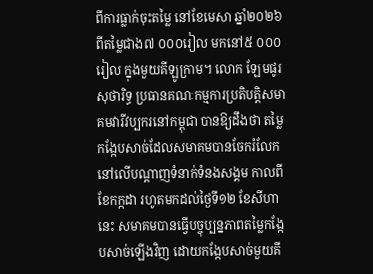ពីការធ្លាក់ចុះតម្លៃ នៅខែមេសា ឆ្នាំ២០២៦ ពីតម្លៃជាង៧ ០០០រៀល មកនៅ៥ ០០០រៀល ក្នុងមួយគីឡូក្រាម។ លោក ឡែមផូរ សុថារិទ្ធ ប្រធានគណៈកម្មការប្រតិបត្តិសមាគមវារីវប្បករនៅកម្ពុជា បានឱ្យដឹងថា តម្លៃកង្កែបសាច់ដែលសមាគមបានចែករំលែកនៅលើបណ្តាញទំនាក់ទំនងសង្គម កាលពីខែកក្កដា រហូតមកដល់ថ្ងៃទី១២ ខែសីហានេះ សមាគមបានធ្វើបច្ចុប្បន្នភាពតម្លៃកង្កែបសាច់ឡើងវិញ ដោយកង្កែបសាច់មួយគី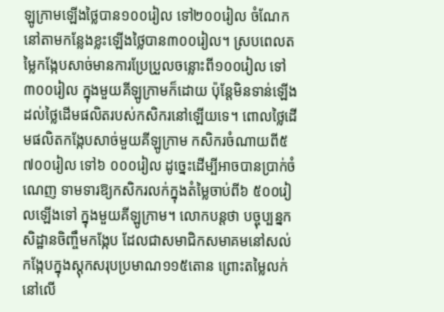ឡូក្រាមឡើងថ្លៃបាន១០០រៀល ទៅ២០០រៀល ចំណែកនៅតាមកន្លែងខ្លះឡើងថ្លៃបាន៣០០រៀល។ ស្របពេលតម្លៃកង្កែបសាច់មានការប្រែប្រួលចន្លោះពី១០០រៀល ទៅ៣០០រៀល ក្នុងមួយគីឡូក្រាមក៏ដោយ ប៉ុន្តែមិនទាន់ឡើងដល់ថ្លៃដើមផលិតរបស់កសិករនៅឡើយទេ។ ពោលថ្លៃដើមផលិតកង្កែបសាច់មួយគីឡូក្រាម កសិករចំណាយពី៥ ៧០០រៀល ទៅ៦ ០០០រៀល ដូច្នេះដើម្បីអាចបានប្រាក់ចំណេញ ទាមទារឱ្យកសិករលក់ក្នុងតំម្លៃចាប់ពី៦ ៥០០រៀលឡើងទៅ ក្នុងមួយគីឡូក្រាម។ លោកបន្តថា បច្ចុប្បន្នកសិដ្ឋានចិញ្ចឹមកង្កែប ដែលជាសមាជិកសមាគមនៅសល់កង្កែបក្នុងស្តុកសរុបប្រមាណ១១៥តោន ព្រោះតម្លៃលក់នៅលើ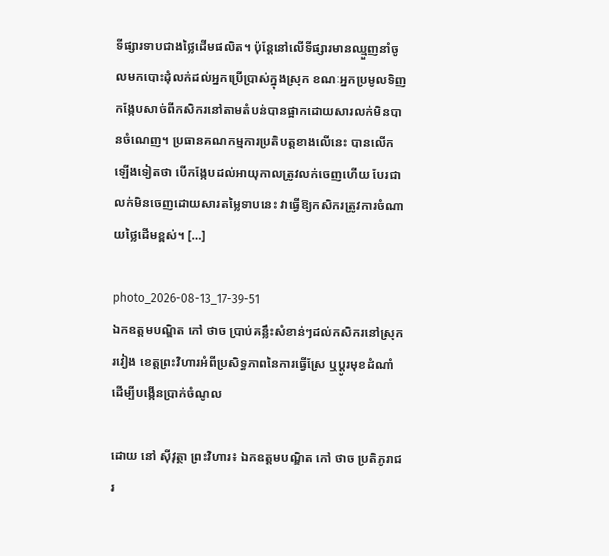ទីផ្សារទាបជាងថ្លៃដើមផលិត។ ប៉ុន្តែនៅលើទីផ្សារមានឈ្មួញនាំចូលមកបោះដុំលក់ដល់អ្នកប្រើប្រាស់ក្នុងស្រុក ខណៈអ្នកប្រមូលទិញកង្កែបសាច់ពីកសិករនៅតាមតំបន់បានផ្អាកដោយសារលក់មិនបានចំណេញ។ ប្រធានគណកម្មការប្រតិបត្តខាងលើនេះ បានលើកឡើងទៀតថា បើកង្កែបដល់អាយុកាលត្រូវលក់ចេញហើយ បែរជាលក់មិនចេញដោយសារតម្លៃទាបនេះ វាធ្វើឱ្យកសិករត្រូវការចំណាយថ្លៃដើមខ្ពស់។ […]

photo_2026-08-13_17-39-51
ឯកឧត្តមបណ្ឌិត កៅ ថាច ប្រាប់គន្លឹះសំខាន់ៗដល់កសិករនៅស្រុករវៀង ខេត្តព្រះវិហារអំពីប្រសិទ្ធភាពនៃការធ្វើស្រែ ឬប្តូរមុខដំណាំ ដើម្បីបង្កើនប្រាក់ចំណូល

ដោយ នៅ ស៊ីវុត្ថា ព្រះវិហារ៖ ឯកឧត្តមបណ្ឌិត កៅ ថាច ប្រតិភូរាជរ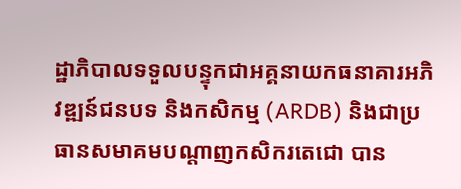ដ្ឋាភិបាលទទួលបន្ទុកជាអគ្គនាយកធនាគារអភិវឌ្ឍន៍ជនបទ និងកសិកម្ម (ARDB) និងជាប្រធានសមាគមបណ្តាញកសិករតេជោ បាន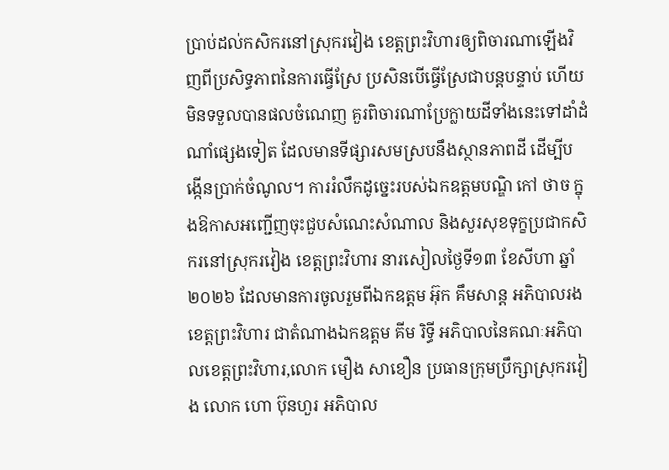ប្រាប់ដល់កសិករនៅស្រុករវៀង ខេត្តព្រះវិហារឲ្យពិចារណាឡើងវិញពីប្រសិទ្ធភាពនៃការធ្វើស្រែ ប្រសិនបើធ្វើស្រែជាបន្តបន្ទាប់ ហើយមិនទទួលបានផលចំណេញ គួរពិចារណាប្រែក្លាយដីទាំងនេះទៅដាំដំណាំផ្សេងទៀត ដែលមានទីផ្សារសមស្របនឹងស្ថានភាពដី ដើម្បីបង្កើនប្រាក់ចំណូល។ ការរំលឹកដូច្នេះរបស់ឯកឧត្តមបណ្ឌិ កៅ ថាច ក្នុងឱកាសអញ្ជើញចុះជួបសំណេះសំណាល និងសួរសុខទុក្ខប្រជាកសិករនៅស្រុករវៀង ខេត្តព្រះវិហារ នារសៀលថ្ងៃទី១៣ ខែសីហា ឆ្នាំ២០២៦ ដែលមានការចូលរួមពីឯកឧត្តម អ៊ុក គឹមសាន្ត អភិបាលរងខេត្តព្រះវិហារ ជាតំណាងឯកឧត្តម គីម រិទ្ធី អភិបាលនៃគណៈអភិបាលខេត្តព្រះវិហារ,លោក មឿង សាខឿន ប្រធានក្រុមប្រឹក្សាស្រុករវៀង លោក ហោ ប៊ុនហួរ អភិបាល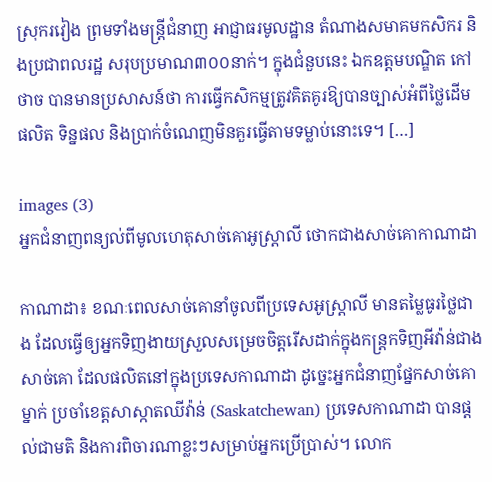ស្រុករវៀង ព្រមទាំងមន្ត្រីជំនាញ អាជ្ញាធរមូលដ្ឋាន តំណាងសមាគមកសិករ និងប្រជាពលរដ្ឋ សរុបប្រមាណ៣០០នាក់។ ក្នុងជំនួបនេះ ឯកឧត្តមបណ្ឌិត កៅ ថាច បានមានប្រសាសន៍ថា ការធ្វើកសិកម្មត្រូវគិតគូរឱ្យបានច្បាស់អំពីថ្លៃដើមផលិត ទិន្នផល និងប្រាក់ចំណេញមិនគួរធ្វើតាមទម្លាប់នោះទេ។ […]

images (3)
អ្នកជំនាញពន្យល់ពីមូលហេតុសាច់គោអូស្ត្រាលី ថោកជាងសាច់គោកាណាដា

កាណាដា៖ ខណៈពេលសាច់គោនាំចូលពីប្រទេសអូស្ត្រាលី មានតម្លៃធូរថ្លៃជាង ដែលធ្វើឲ្យអ្នកទិញងាយស្រួលសម្រេចចិត្តរើសដាក់ក្នុងកន្ត្រកទិញអីវ៉ាន់ជាងសាច់គោ ដែលផលិតនៅក្នុងប្រទេសកាណាដា ដូច្នេះអ្នកជំនាញផ្នែកសាច់គោម្នាក់ ប្រចាំខេត្តសាស្កាតឈីវ៉ាន់ (Saskatchewan) ប្រទេសកាណាដា បានផ្តល់ជាមតិ និងការពិចារណាខ្លះៗសម្រាប់អ្នកប្រើប្រាស់។ លោក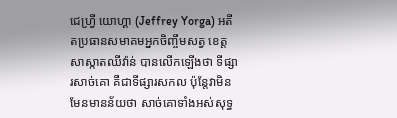ជេហ្វ្រី យោហ្គា (Jeffrey Yorga) អតីតប្រធានសមាគមអ្នកចិញ្ចឹមសត្វ ខេត្តសាស្កាតឈីវ៉ាន់ បានលើកឡើងថា ទីផ្សារសាច់គោ គឺជាទីផ្សារសកល ប៉ុន្តែវាមិនមែនមានន័យថា សាច់គោទាំងអស់សុទ្ធ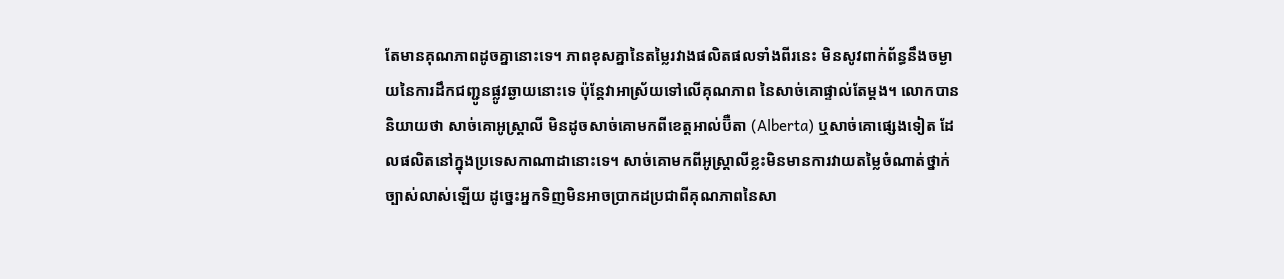តែមានគុណភាពដូចគ្នានោះទេ។ ភាពខុសគ្នានៃតម្លៃរវាងផលិតផលទាំងពីរនេះ មិនសូវពាក់ព័ន្ធនឹងចម្ងាយនៃការដឹកជញ្ជូនផ្លូវឆ្ងាយនោះទេ ប៉ុន្តែវាអាស្រ័យទៅលើគុណភាព នៃសាច់គោផ្ទាល់តែម្តង។ លោកបាននិយាយថា សាច់គោអូស្ត្រាលី មិនដូចសាច់គោមកពីខេត្តអាល់ប៊ឺតា (Alberta) ឬសាច់គោផ្សេងទៀត ដែលផលិតនៅក្នុងប្រទេសកាណាដានោះទេ។ សាច់គោមកពីអូស្ត្រាលីខ្លះមិនមានការវាយតម្លៃចំណាត់ថ្នាក់ច្បាស់លាស់ឡើយ ដូច្នេះអ្នកទិញមិនអាចប្រាកដប្រជាពីគុណភាពនៃសា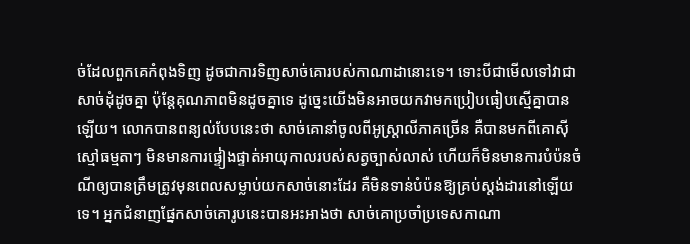ច់ដែលពួកគេកំពុងទិញ ដូចជាការទិញសាច់គោរបស់កាណាដានោះទេ។ ទោះបីជាមើលទៅវាជាសាច់ដុំដូចគ្នា ប៉ុន្តែគុណភាពមិនដូចគ្នាទេ ដូច្នេះយើងមិនអាចយកវាមកប្រៀបធៀបស្មើគ្នាបានឡើយ។ លោកបានពន្យល់បែបនេះថា សាច់គោនាំចូលពីអូស្ត្រាលីភាគច្រើន គឺបានមកពីគោស៊ីស្មៅធម្មតាៗ មិនមានការផ្ទៀងផ្ទាត់អាយុកាលរបស់សត្វច្បាស់លាស់ ហើយក៏មិនមានការបំប៉នចំណីឲ្យបានត្រឹមត្រូវមុនពេលសម្លាប់យកសាច់នោះដែរ គឺមិនទាន់បំប៉នឱ្យគ្រប់ស្តង់ដារនៅឡើយទេ។ អ្នកជំនាញផ្នែកសាច់គោរូបនេះបានអះអាងថា សាច់គោប្រចាំប្រទេសកាណា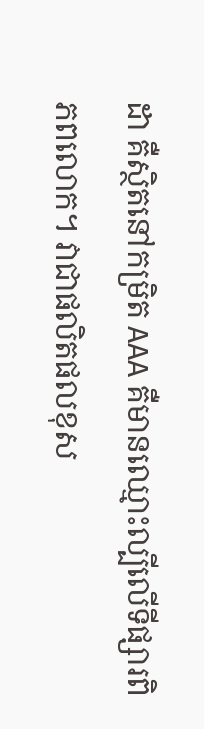ដា គឺស្ថិតនៅកម្រិត AAA គឺមានឈ្មោះល្បីលើទីផ្សារពិភពលោក។ វាជាផលិតផលខុស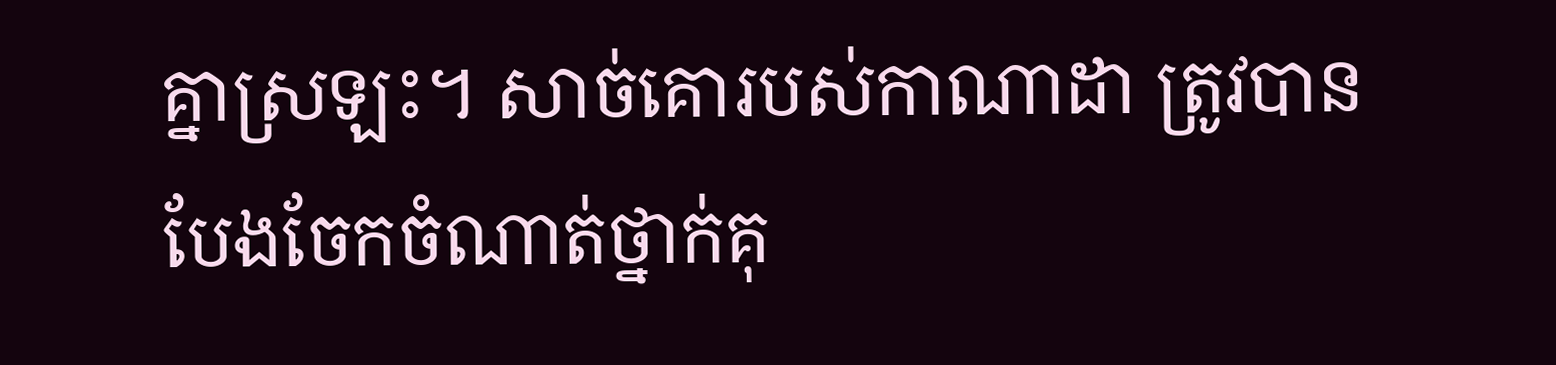គ្នាស្រឡះ។ សាច់គោរបស់កាណាដា ត្រូវបានបែងចែកចំណាត់ថ្នាក់គុ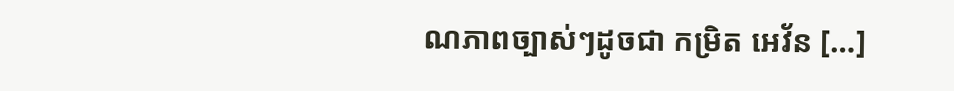ណភាពច្បាស់ៗដូចជា កម្រិត អេវ័ន […]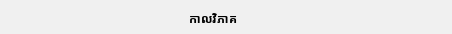កាលវិភាគ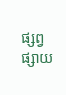ផ្សព្វផ្សាយ